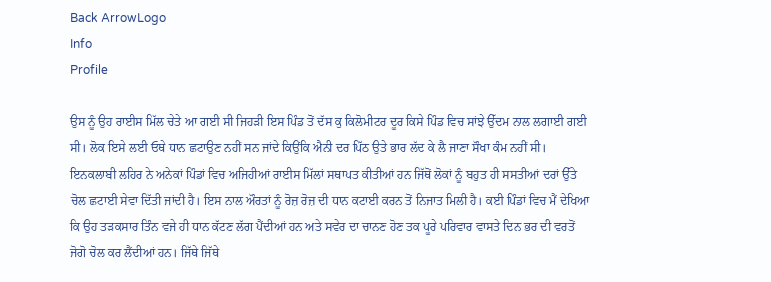Back ArrowLogo
Info
Profile

ਉਸ ਨੂੰ ਉਹ ਰਾਈਸ ਮਿੱਲ ਚੇਤੇ ਆ ਗਈ ਸੀ ਜਿਹੜੀ ਇਸ ਪਿੰਡ ਤੋਂ ਦੱਸ ਕੁ ਕਿਲੋਮੀਟਰ ਦੂਰ ਕਿਸੇ ਪਿੰਡ ਵਿਚ ਸਾਂਝੇ ਉੱਦਮ ਨਾਲ ਲਗਾਈ ਗਈ ਸੀ। ਲੋਕ ਇਸੇ ਲਈ ਓਥੇ ਧਾਨ ਛਟਾਉਣ ਨਹੀਂ ਸਨ ਜਾਂਦੇ ਕਿਉਂਕਿ ਐਨੀ ਦਰ ਪਿੱਠ ਉਤੇ ਭਾਰ ਲੱਦ ਕੇ ਲੈ ਜਾਣਾ ਸੌਖਾ ਕੰਮ ਨਹੀਂ ਸੀ। ਇਨਕਲਾਬੀ ਲਹਿਰ ਨੇ ਅਨੇਕਾਂ ਪਿੰਡਾਂ ਵਿਚ ਅਜਿਹੀਆਂ ਰਾਈਸ ਮਿੱਲਾਂ ਸਥਾਪਤ ਕੀਤੀਆਂ ਹਨ ਜਿੱਥੋਂ ਲੋਕਾਂ ਨੂੰ ਬਹੁਤ ਹੀ ਸਸਤੀਆਂ ਦਰਾਂ ਉੱਤੇ ਚੋਲ ਛਟਾਈ ਸੇਵਾ ਦਿੱਤੀ ਜਾਂਦੀ ਹੈ। ਇਸ ਨਾਲ ਔਰਤਾਂ ਨੂੰ ਰੋਜ਼ ਰੋਜ਼ ਦੀ ਧਾਨ ਕਟਾਈ ਕਰਨ ਤੋਂ ਨਿਜਾਤ ਮਿਲੀ ਹੈ। ਕਈ ਪਿੰਡਾਂ ਵਿਚ ਮੈਂ ਦੇਖਿਆ ਕਿ ਉਹ ਤੜਕਸਾਰ ਤਿੰਨ ਵਜੇ ਹੀ ਧਾਨ ਕੱਟਣ ਲੱਗ ਪੈਂਦੀਆਂ ਹਨ ਅਤੇ ਸਵੇਰ ਦਾ ਚਾਨਣ ਹੋਣ ਤਕ ਪੂਰੇ ਪਰਿਵਾਰ ਵਾਸਤੇ ਦਿਨ ਭਰ ਦੀ ਵਰਤੋਂ ਜੋਗੋ ਚੋਲ ਕਰ ਲੈਂਦੀਆਂ ਹਨ। ਜਿੱਥੇ ਜਿੱਥੇ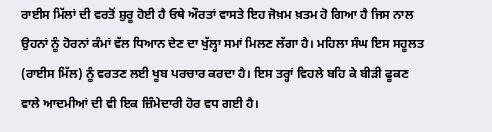ਰਾਈਸ ਮਿੱਲਾਂ ਦੀ ਵਰਤੋਂ ਸ਼ੁਰੂ ਹੋਈ ਹੈ ਓਥੇ ਔਰਤਾਂ ਵਾਸਤੇ ਇਹ ਜੋਖ਼ਮ ਖ਼ਤਮ ਹੋ ਗਿਆ ਹੈ ਜਿਸ ਨਾਲ ਉਹਨਾਂ ਨੂੰ ਹੋਰਨਾਂ ਕੰਮਾਂ ਵੱਲ ਧਿਆਨ ਦੇਣ ਦਾ ਖੁੱਲ੍ਹਾ ਸਮਾਂ ਮਿਲਣ ਲੱਗਾ ਹੈ। ਮਹਿਲਾ ਸੰਘ ਇਸ ਸਹੂਲਤ (ਰਾਈਸ ਮਿੱਲ) ਨੂੰ ਵਰਤਣ ਲਈ ਖੂਬ ਪਰਚਾਰ ਕਰਦਾ ਹੈ। ਇਸ ਤਰ੍ਹਾਂ ਵਿਹਲੇ ਬਹਿ ਕੇ ਬੀੜੀ ਫੂਕਣ ਵਾਲੇ ਆਦਮੀਆਂ ਦੀ ਵੀ ਇਕ ਜ਼ਿੰਮੇਦਾਰੀ ਹੋਰ ਵਧ ਗਈ ਹੈ।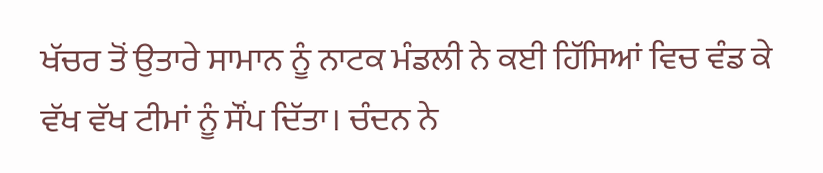ਖੱਚਰ ਤੋਂ ਉਤਾਰੇ ਸਾਮਾਨ ਨੂੰ ਨਾਟਕ ਮੰਡਲੀ ਨੇ ਕਈ ਹਿੱਸਿਆਂ ਵਿਚ ਵੰਡ ਕੇ ਵੱਖ ਵੱਖ ਟੀਮਾਂ ਨੂੰ ਸੌਂਪ ਦਿੱਤਾ। ਚੰਦਨ ਨੇ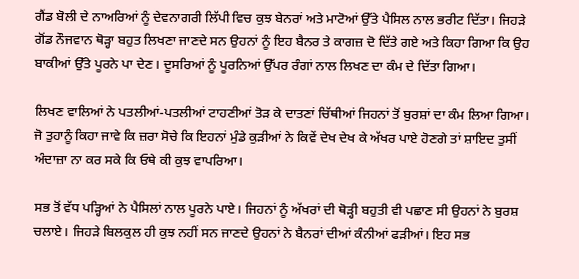ਗੈਂਡ ਬੋਲੀ ਦੇ ਨਾਅਰਿਆਂ ਨੂੰ ਦੇਵਨਾਗਰੀ ਲਿੱਪੀ ਵਿਚ ਕੁਝ ਬੇਨਰਾਂ ਅਤੇ ਮਾਟੋਆਂ ਉੱਤੇ ਪੈਸਿਲ ਨਾਲ ਭਰੀਟ ਦਿੱਤਾ। ਜਿਹੜੇ ਗੋਂਡ ਨੌਜਵਾਨ ਥੋੜ੍ਹਾ ਬਹੁਤ ਲਿਖਣਾ ਜਾਣਦੇ ਸਨ ਉਹਨਾਂ ਨੂੰ ਇਹ ਬੈਨਰ ਤੇ ਕਾਗਜ਼ ਦੋ ਦਿੱਤੇ ਗਏ ਅਤੇ ਕਿਹਾ ਗਿਆ ਕਿ ਉਹ ਬਾਕੀਆਂ ਉੱਤੇ ਪੂਰਨੇ ਪਾ ਦੇਣ। ਦੂਸਰਿਆਂ ਨੂੰ ਪੂਰਨਿਆਂ ਉੱਪਰ ਰੰਗਾਂ ਨਾਲ ਲਿਖਣ ਦਾ ਕੰਮ ਦੇ ਦਿੱਤਾ ਗਿਆ।

ਲਿਖਣ ਵਾਲਿਆਂ ਨੇ ਪਤਲੀਆਂ-ਪਤਲੀਆਂ ਟਾਹਣੀਆਂ ਤੋੜ ਕੇ ਦਾਤਣਾਂ ਚਿੱਥੀਆਂ ਜਿਹਨਾਂ ਤੋਂ ਬੁਰਸ਼ਾਂ ਦਾ ਕੰਮ ਲਿਆ ਗਿਆ। ਜੋ ਤੁਹਾਨੂੰ ਕਿਹਾ ਜਾਵੇ ਕਿ ਜ਼ਰਾ ਸੋਚੇ ਕਿ ਇਹਨਾਂ ਮੁੰਡੇ ਕੁੜੀਆਂ ਨੇ ਕਿਵੇਂ ਦੇਖ ਦੇਖ ਕੇ ਅੱਖਰ ਪਾਏ ਹੋਣਗੇ ਤਾਂ ਸ਼ਾਇਦ ਤੁਸੀਂ ਅੰਦਾਜ਼ਾ ਨਾ ਕਰ ਸਕੇ ਕਿ ਓਥੇ ਕੀ ਕੁਝ ਵਾਪਰਿਆ।

ਸਭ ਤੋਂ ਵੱਧ ਪੜ੍ਹਿਆਂ ਨੇ ਪੈਸਿਲਾਂ ਨਾਲ ਪੂਰਨੇ ਪਾਏ। ਜਿਹਨਾਂ ਨੂੰ ਅੱਖਰਾਂ ਦੀ ਥੋੜ੍ਹੀ ਬਹੁਤੀ ਵੀ ਪਛਾਣ ਸੀ ਉਹਨਾਂ ਨੇ ਬੁਰਸ਼ ਚਲਾਏ। ਜਿਹੜੇ ਬਿਲਕੁਲ ਹੀ ਕੁਝ ਨਹੀਂ ਸਨ ਜਾਣਦੇ ਉਹਨਾਂ ਨੇ ਬੈਨਰਾਂ ਦੀਆਂ ਕੰਨੀਆਂ ਫੜੀਆਂ। ਇਹ ਸਭ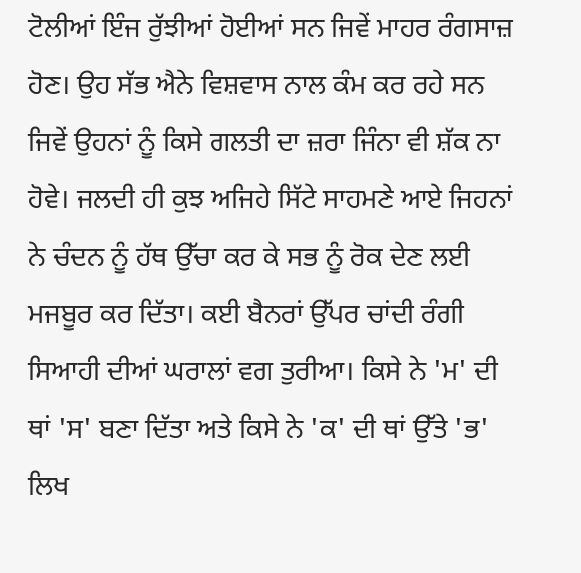ਟੋਲੀਆਂ ਇੰਜ ਰੁੱਝੀਆਂ ਹੋਈਆਂ ਸਨ ਜਿਵੇਂ ਮਾਹਰ ਰੰਗਸਾਜ਼ ਹੋਣ। ਉਹ ਸੱਭ ਐਨੇ ਵਿਸ਼ਵਾਸ ਨਾਲ ਕੰਮ ਕਰ ਰਹੇ ਸਨ ਜਿਵੇਂ ਉਹਨਾਂ ਨੂੰ ਕਿਸੇ ਗਲਤੀ ਦਾ ਜ਼ਰਾ ਜਿੰਨਾ ਵੀ ਸ਼ੱਕ ਨਾ ਹੋਵੇ। ਜਲਦੀ ਹੀ ਕੁਝ ਅਜਿਹੇ ਸਿੱਟੇ ਸਾਹਮਣੇ ਆਏ ਜਿਹਨਾਂ ਨੇ ਚੰਦਨ ਨੂੰ ਹੱਥ ਉੱਚਾ ਕਰ ਕੇ ਸਭ ਨੂੰ ਰੋਕ ਦੇਣ ਲਈ ਮਜਬੂਰ ਕਰ ਦਿੱਤਾ। ਕਈ ਬੈਨਰਾਂ ਉੱਪਰ ਚਾਂਦੀ ਰੰਗੀ ਸਿਆਹੀ ਦੀਆਂ ਘਰਾਲਾਂ ਵਗ ਤੁਰੀਆ। ਕਿਸੇ ਨੇ 'ਮ' ਦੀ ਥਾਂ 'ਸ' ਬਣਾ ਦਿੱਤਾ ਅਤੇ ਕਿਸੇ ਨੇ 'ਕ' ਦੀ ਥਾਂ ਉੱਤੇ 'ਭ' ਲਿਖ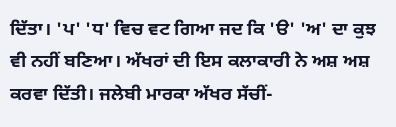ਦਿੱਤਾ। 'ਪ' 'ਧ' ਵਿਚ ਵਟ ਗਿਆ ਜਦ ਕਿ 'ੳ' 'ਅ' ਦਾ ਕੁਝ ਵੀ ਨਹੀਂ ਬਣਿਆ। ਅੱਖਰਾਂ ਦੀ ਇਸ ਕਲਾਕਾਰੀ ਨੇ ਅਸ਼ ਅਸ਼ ਕਰਵਾ ਦਿੱਤੀ। ਜਲੇਬੀ ਮਾਰਕਾ ਅੱਖਰ ਸੱਚੀਂ-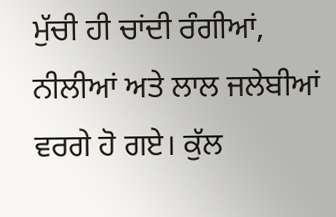ਮੁੱਚੀ ਹੀ ਚਾਂਦੀ ਰੰਗੀਆਂ, ਨੀਲੀਆਂ ਅਤੇ ਲਾਲ ਜਲੇਬੀਆਂ ਵਰਗੇ ਹੋ ਗਏ। ਕੁੱਲ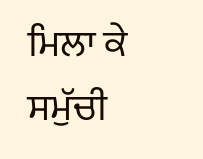ਮਿਲਾ ਕੇ ਸਮੁੱਚੀ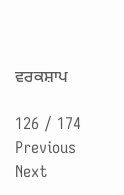ਵਰਕਸ਼ਾਪ

126 / 174
Previous
Next